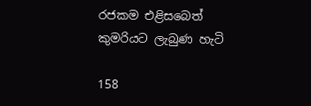රජකම එළිසබෙත් කුමරියට ලැබුණ හැටි

158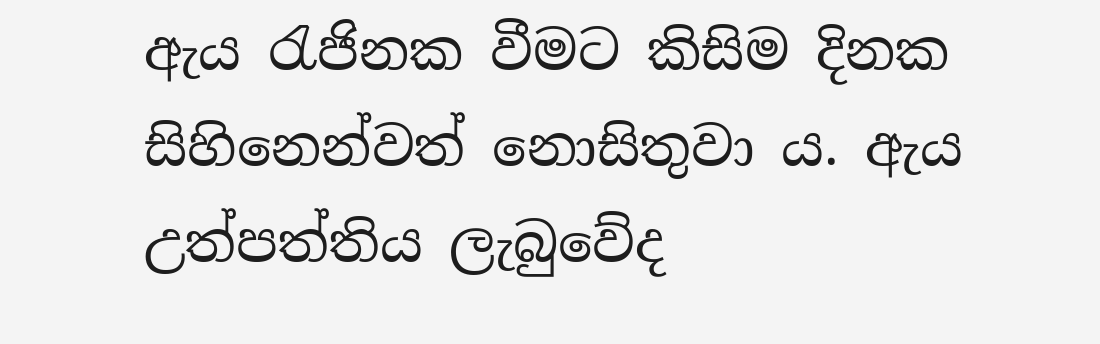ඇය රැජිනක වීමට කිසිම දිනක සිහිනෙන්වත් නොසිතුවා ය. ඇය උත්පත්තිය ලැබුවේද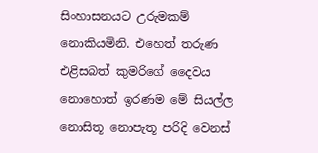සිංහාසනයට උරුමකම් නොකියමිනි. එහෙත් තරුණ එළිසබත් කුමරිගේ දෛවය නොහොත් ඉරණම මේ සියල්ල නොසිතූ නොපැතූ පරිදි වෙනස්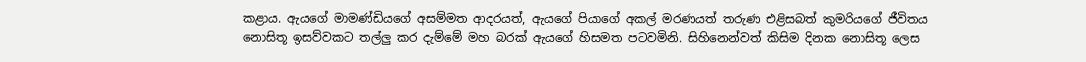කළාය. ඇයගේ මාමණ්ඩියගේ අසම්මත ආදරයත්, ඇයගේ පියාගේ අකල් මරණයත් තරුණ එළිසබත් කුමරියගේ ජීවිතය නොසිතූ ඉසව්වකට තල්ලු කර දැම්මේ මහ බරක් ඇයගේ හිසමත පටවමිනි. සිහිනෙන්වත් කිසිම දිනක නොසිතූ ලෙස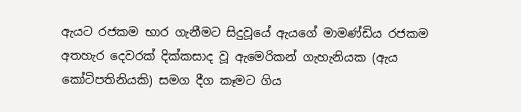ඇයට රජකම භාර ගැනීමට සිදුවූයේ ඇයගේ මාමණ්ඩිය රජකම අතහැර දෙවරක් දික්කසාද වූ ඇමෙරිකන් ගැහැනියක (ඇය කෝටිපතිනියකි) සමග දීග කෑමට ගිය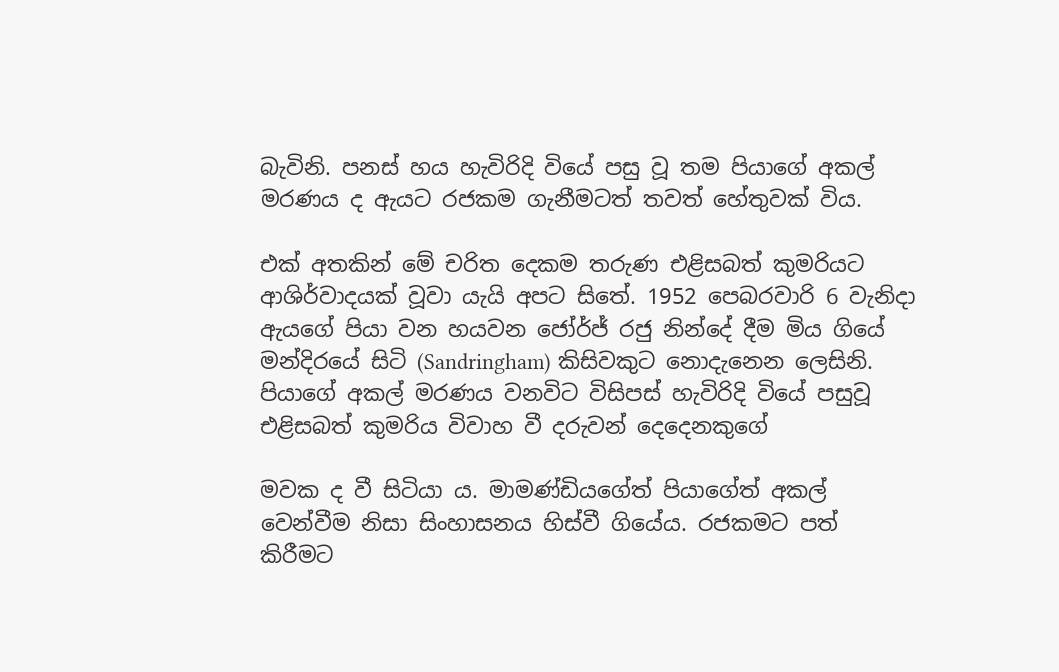බැවිනි. පනස් හය හැවිරිදි වියේ පසු වූ තම පියාගේ අකල් මරණය ද ඇයට රජකම ගැනීමටත් තවත් හේතුවක් විය.

එක් අතකින් මේ චරිත දෙකම තරුණ එළිසබත් කුමරියට ආශිර්වාදයක් වූවා යැයි අපට සිතේ. 1952 පෙබරවාරි 6 වැනිදා ඇයගේ පියා වන හයවන ජෝර්ජ් රජු නින්දේ දීම මිය ගියේ මන්දිරයේ සිටි (Sandringham) කිසිවකුට නොදැනෙන ලෙසිනි. පියාගේ අකල් මරණය වනවිට විසිපස් හැවිරිදි වියේ පසුවූ එළිසබත් කුමරිය විවාහ වී දරුවන් දෙදෙනකුගේ

මවක ද වී සිටියා ය. මාමණ්ඩියගේත් පියාගේත් අකල් වෙන්වීම නිසා සිංහාසනය හිස්වී ගියේය. රජකමට පත් කිරීමට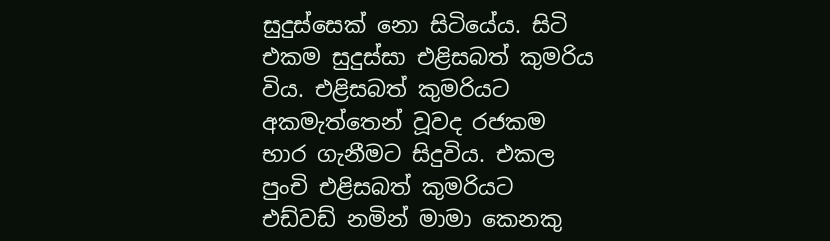සුදුස්සෙක් නො සිටියේය. සිටි එකම සුදුස්සා එළිසබත් කුමරිය විය. එළිසබත් කුමරියට අකමැත්තෙන් වූවද රජකම භාර ගැනීමට සිදුවිය. එකල පුංචි එළිසබත් කුමරියට එඩ්වඩ් නමින් මාමා කෙනකු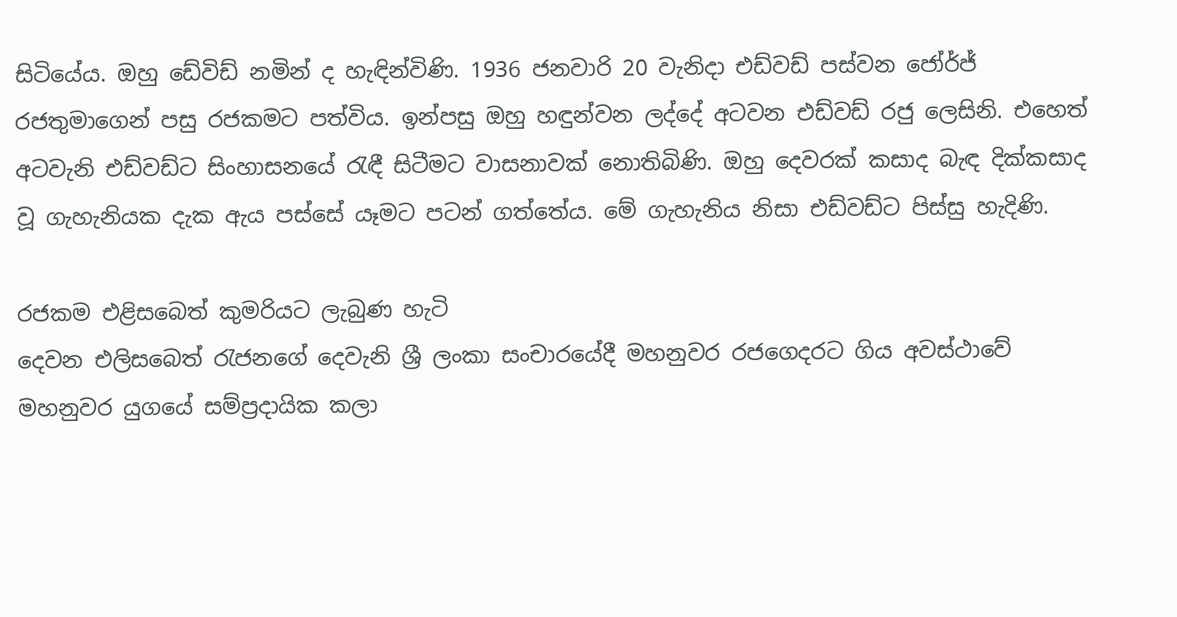සිටියේය. ඔහු ඩේවිඩ් නමින් ද හැඳින්විණි. 1936 ජනවාරි 20 වැනිදා එඩ්වඩ් පස්වන ජෝර්ජ් රජතුමාගෙන් පසු රජකමට පත්විය. ඉන්පසු ඔහු හඳුන්වන ලද්දේ අටවන එඩ්වඩ් රජු ලෙසිනි. එහෙත් අටවැනි එඩ්වඩ්ට සිංහාසනයේ රැඳී සිටීමට වාසනාවක් නොතිබිණි. ඔහු දෙවරක් කසාද බැඳ දික්කසාද වූ ගැහැනියක දැක ඇය පස්සේ යෑමට පටන් ගත්තේය. මේ ගැහැනිය නිසා එඩ්වඩ්ට පිස්සු හැදිණි.

රජකම එළිසබෙත් කුමරියට ලැබුණ හැටි
දෙවන එලිසබෙත් රැජනගේ දෙවැනි ශ්‍රී ලංකා සංචාරයේදී මහනුවර රජගෙදරට ගිය අවස්ථාවේ මහනුවර යුගයේ සම්ප්‍රදායික කලා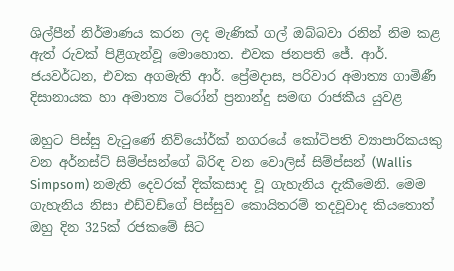ශිල්පීන් නිර්මාණය කරන ලද මැණික් ගල් ඔබ්බවා රනින් නිම කළ ඇත් රුවක් පිළිගැන්වූ මොහොත. එවක ජනපති ජේ. ආර්. ජයවර්ධන, එවක අගමැති ආර්. ප්‍රේමදාස, පරිවාර අමාත්‍ය ගාමිණී දිසානායක හා අමාත්‍ය ටිරෝන් ප්‍රනාන්දු සමඟ රාජකීය යුවළ

ඔහුට පිස්සු වැටුණේ නිව්යෝර්ක් නගරයේ කෝටිපති ව්‍යාපාරිකයකු වන අර්නස්ට් සිම්ප්සන්ගේ බිරිඳ වන වොලිස් සිම්ප්සන් (Wallis Simpsom) නමැති දෙවරක් දික්කසාද වූ ගැහැනිය දැකීමෙනි. මෙම ගැහැනිය නිසා එඩ්වඩ්ගේ පිස්සුව කොයිතරම් තදවූවාද කියතොත් ඔහු දින 325ක් රජකමේ සිට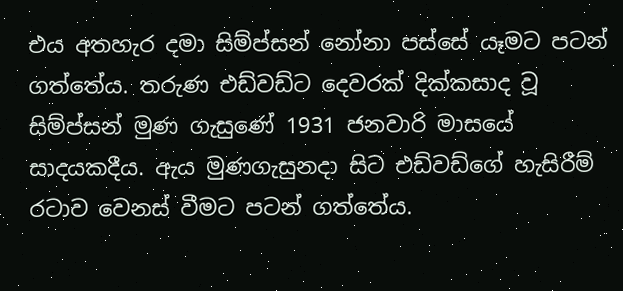එය අතහැර දමා සිම්ප්සන් නෝනා පස්සේ යෑමට පටන් ගත්තේය. තරුණ එඩ්වඩ්ට දෙවරක් දික්කසාද වූ සිම්ප්සන් මුණ ගැසුණේ 1931 ජනවාරි මාසයේ සාදයකදීය. ඇය මුණගැසුනදා සිට එඩ්වඩ්ගේ හැසිරීම් රටාව වෙනස් වීමට පටන් ගත්තේය.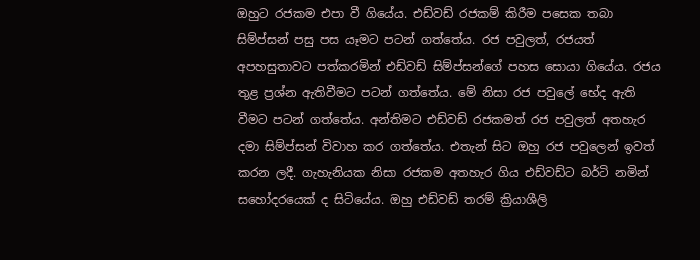ඔහුට රජකම එපා වී ගියේය. එඩ්වඩ් රජකම් කිරීම පසෙක තබා සිම්ප්සන් පසු පස යෑමට පටන් ගත්තේය. රජ පවුලත්, රජයත් අපහසුතාවට පත්කරමින් එඩ්වඩ් සිම්ප්සන්ගේ පහස සොයා ගියේය. රජය තුළ ප්‍රශ්න ඇතිවීමට පටන් ගත්තේය. මේ නිසා රජ පවුලේ භේද ඇති වීමට පටන් ගත්තේය. අන්තිමට එඩ්වඩ් රජකමත් රජ පවුලත් අතහැර දමා සිම්ප්සන් විවාහ කර ගත්තේය. එතැන් සිට ඔහු රජ පවුලෙන් ඉවත් කරන ලදී. ගැහැනියක නිසා රජකම අතහැර ගිය එඩ්වඩ්ට බර්ටි නමින් සහෝදරයෙක් ද සිටියේය. ඔහු එඩ්වඩ් තරම් ක්‍රියාශීලි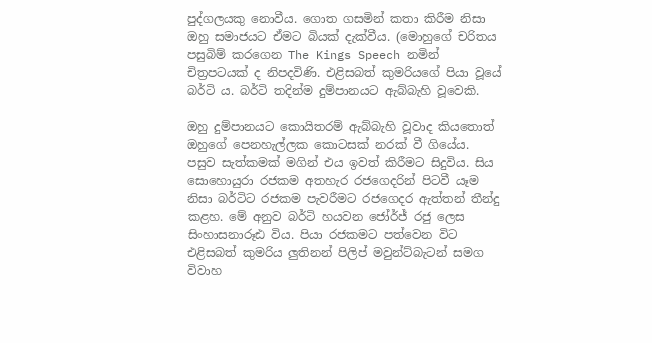පුද්ගලයකු නොවීය. ගොත ගසමින් කතා කිරීම නිසා ඔහු සමාජයට ඒමට බියක් දැක්වීය. (මොහුගේ චරිතය පසුබිම් කරගෙන The Kings Speech නමින් චිත්‍රපටයක් ද නිපදවිණි. එළිසබත් කුමරියගේ පියා වූයේ බර්ටි ය. බර්ටි තදින්ම දුම්පානයට ඇබ්බැහි වූවෙකි.

ඔහු දුම්පානයට කොයිතරම් ඇබ්බැහි වූවාද කියතොත් ඔහුගේ පෙනහැල්ලක කොටසක් නරක් වී ගියේය. පසුව සැත්කමක් මගින් එය ඉවත් කිරීමට සිදුවිය. සිය සොහොයුරා රජකම අතහැර රජගෙදරින් පිටවී යෑම නිසා බර්ටිට රජකම පැවරීමට රජගෙදර ඇත්තන් තීන්දු කළහ. මේ අනුව බර්ටි හයවන ජෝර්ජ් රජු ලෙස සිංහාසනාරූඪ විය. පියා රජකමට පත්වෙන විට එළිසබත් කුමරිය ලුතිනන් පිලිප් මවුන්ට්බැටන් සමග විවාහ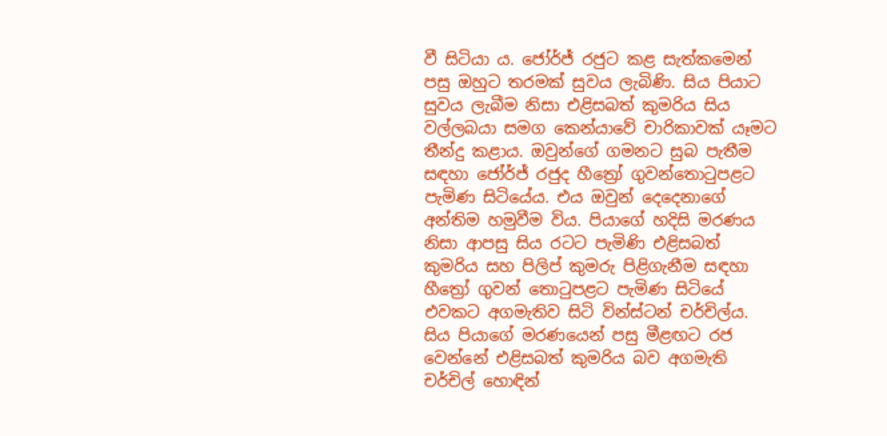වී සිටියා ය. ජෝර්ජ් රජුට කළ සැත්කමෙන් පසු ඔහුට තරමක් සුවය ලැබිණි. සිය පියාට සුවය ලැබීම නිසා එළිසබත් කුමරිය සිය වල්ලබයා සමග කෙන්යාවේ චාරිකාවක් යෑමට තීන්දු කළාය. ඔවුන්ගේ ගමනට සුබ පැතීම සඳහා ජෝර්ජ් රජුද හීත්‍රෝ ගුවන්තොටුපළට පැමිණ සිටියේය. එය ඔවුන් දෙදෙනාගේ අන්තිම හමුවීම විය. පියාගේ හදිසි මරණය නිසා ආපසු සිය රටට පැමිණි එළිසබත් කුමරිය සහ පිලිප් කුමරු පිළිගැනීම සඳහා හීත්‍රෝ ගුවන් තොටුපළට පැමිණ සිටියේ එවකට අගමැතිව සිටි වින්ස්ටන් චර්චිල්ය. සිය පියාගේ මරණයෙන් පසු මීළඟට රජ වෙන්නේ එළිසබත් කුමරිය බව අගමැති චර්චිල් හොඳින්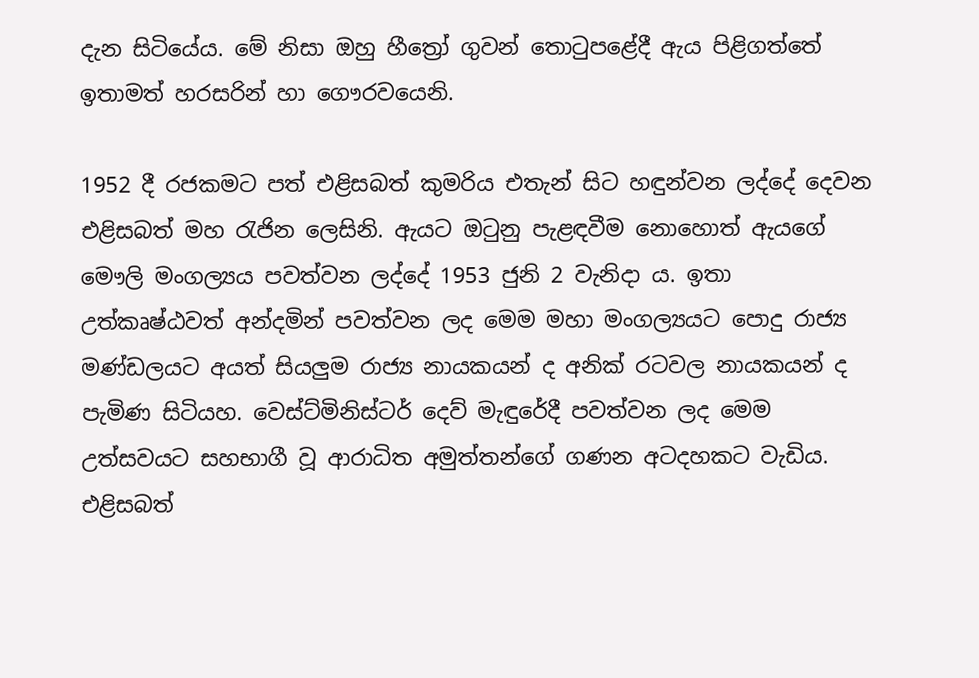දැන සිටියේය. මේ නිසා ඔහු හීත්‍රෝ ගුවන් තොටුපළේදී ඇය පිළිගත්තේ ඉතාමත් හරසරින් හා ගෞරවයෙනි.

1952 දී රජකමට පත් එළිසබත් කුමරිය එතැන් සිට හඳුන්වන ලද්දේ දෙවන එළිසබත් මහ රැජින ලෙසිනි. ඇයට ඔටුනු පැළඳවීම නොහොත් ඇයගේ මෞලි මංගල්‍යය පවත්වන ලද්දේ 1953 ජුනි 2 වැනිදා ය. ඉතා උත්කෘෂ්ඨවත් අන්දමින් පවත්වන ලද මෙම මහා මංගල්‍යයට පොදු රාජ්‍ය මණ්ඩලයට අයත් සියලුම රාජ්‍ය නායකයන් ද අනික් රටවල නායකයන් ද පැමිණ සිටියහ. වෙස්ට්මිනිස්ටර් දෙව් මැඳුරේදී පවත්වන ලද මෙම උත්සවයට සහභාගී වූ ආරාධිත අමුත්තන්ගේ ගණන අටදහකට වැඩිය. එළිසබත්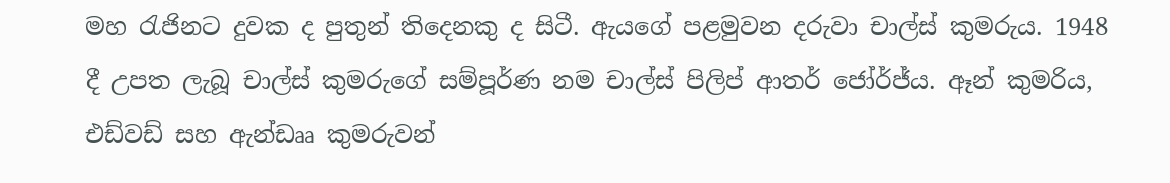මහ රැජිනට දුවක ද පුතුන් තිදෙනකු ද සිටී. ඇයගේ පළමුවන දරුවා චාල්ස් කුමරුය. 1948 දී උපත ලැබූ චාල්ස් කුමරුගේ සම්පූර්ණ නම චාල්ස් පිලිප් ආතර් ජෝර්ජ්ය. ඈන් කුමරිය, එඩ්වඩ් සහ ඇන්ඩෲ කුමරුවන්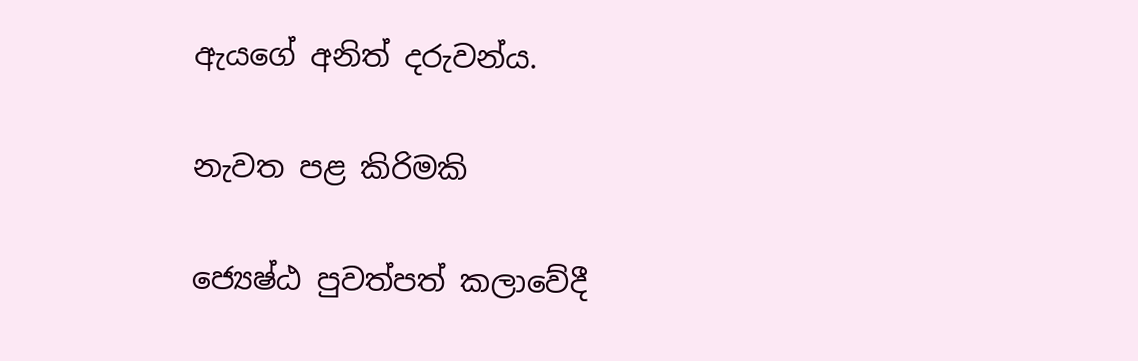ඇයගේ අනිත් දරුවන්ය.

නැවත පළ කිරිමකි

ජ්‍යෙෂ්ඨ පුවත්පත් කලාවේදී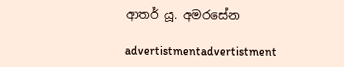ආතර් යූ. අමරසේන

advertistmentadvertistment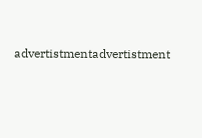advertistmentadvertistment